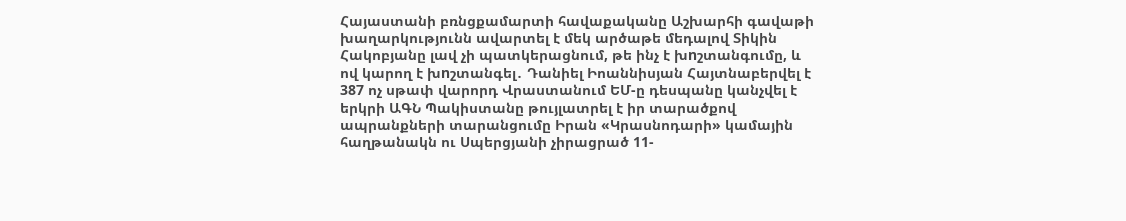Հայաստանի բռնցքամարտի հավաքականը Աշխարհի գավաթի խաղարկությունն ավարտել է մեկ արծաթե մեդալով Տիկին Հակոբյանը լավ չի պատկերացնում, թե ինչ է խnշտանգումը, և ով կարող է խnշտանգել․ Դանիել Իոաննիսյան Հայտնաբերվել է 387 ոչ սթափ վարորդ Վրաստանում ԵՄ-ը դեսպանը կանչվել է երկրի ԱԳՆ Պակիստանը թույլատրել է իր տարածքով ապրանքների տարանցումը Իրան «Կրասնոդարի» կամային հաղթանակն ու Սպերցյանի չիրացրած 11-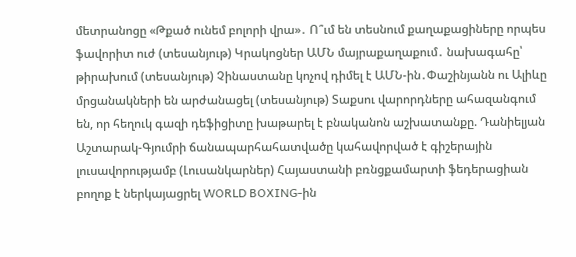մետրանոցը «Թքած ունեմ բոլորի վրա»․ Ո՞ւմ են տեսնում քաղաքացիները որպես ֆավորիտ ուժ (տեսանյութ) Կրակոցներ ԱՄՆ մայրաքաղաքում․ նախագահը՝ թիրախում (տեսանյութ) Չինաստանը կոչով դիմել է ԱՄՆ-ին․Փաշինյանն ու Ալիևը մրցանակների են արժանացել (տեսանյութ) Տաքսու վարորդները ահազանգում են, որ հեղուկ գազի դեֆիցիտը խաթարել է բնականոն աշխատանքը. Դանիելյան Աշտարակ-Գյումրի ճանապարհահատվածը կահավորված է գիշերային լուսավորությամբ (Լուսանկարներ) Հայաստանի բռնցքամարտի ֆեդերացիան բողոք է ներկայացրել WORLD BOXING-ին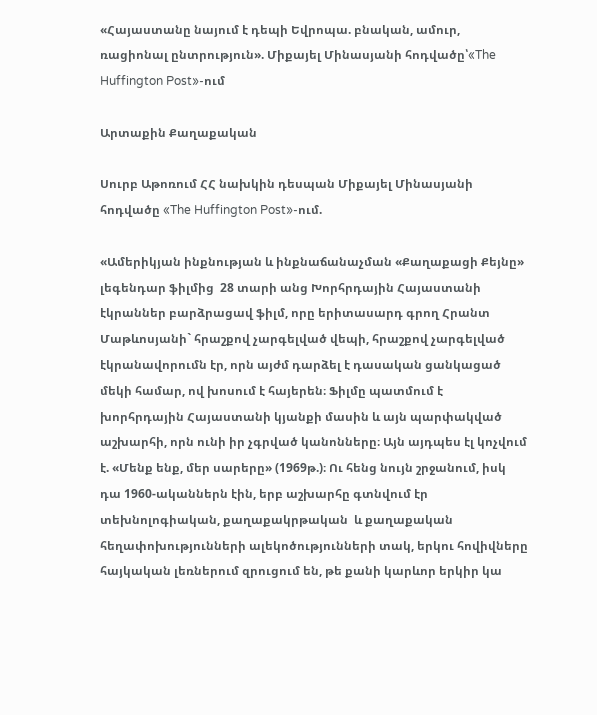«Հայաստանը նայում է դեպի Եվրոպա. բնական, ամուր, ռացիոնալ ընտրություն». Միքայել Մինասյանի հոդվածը՝«The Huffington Post»-ում

Արտաքին Քաղաքական

Սուրբ Աթոռում ՀՀ նախկին դեսպան Միքայել Մինասյանի հոդվածը «The Huffington Post»-ում.

«Ամերիկյան ինքնության և ինքնաճանաչման «Քաղաքացի Քեյնը» լեգենդար ֆիլմից  28 տարի անց Խորհրդային Հայաստանի էկրաններ բարձրացավ ֆիլմ, որը երիտասարդ գրող Հրանտ Մաթևոսյանի` հրաշքով չարգելված վեպի, հրաշքով չարգելված էկրանավորումն էր, որն այժմ դարձել է դասական ցանկացած մեկի համար, ով խոսում է հայերեն։ Ֆիլմը պատմում է խորհրդային Հայաստանի կյանքի մասին և այն պարփակված աշխարհի, որն ունի իր չգրված կանոնները։ Այն այդպես էլ կոչվում է. «Մենք ենք, մեր սարերը» (1969թ.)։ Ու հենց նույն շրջանում, իսկ դա 1960-ականներն էին, երբ աշխարհը գտնվում էր տեխնոլոգիական, քաղաքակրթական  և քաղաքական հեղափոխությունների ալեկոծությունների տակ, երկու հովիվները հայկական լեռներում զրուցում են, թե քանի կարևոր երկիր կա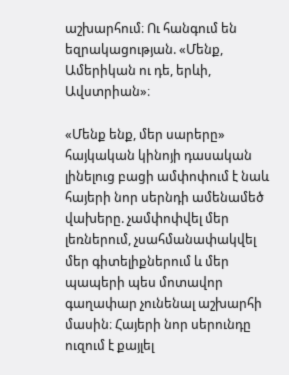աշխարհում։ Ու հանգում են եզրակացության. «Մենք, Ամերիկան ու դե, երևի, Ավստրիան»։

«Մենք ենք, մեր սարերը» հայկական կինոյի դասական լինելուց բացի ամփոփում է նաև հայերի նոր սերնդի ամենամեծ վախերը. չամփոփվել մեր լեռներում, չսահմանափակվել մեր գիտելիքներում և մեր պապերի պես մոտավոր գաղափար չունենալ աշխարհի մասին։ Հայերի նոր սերունդը ուզում է քայլել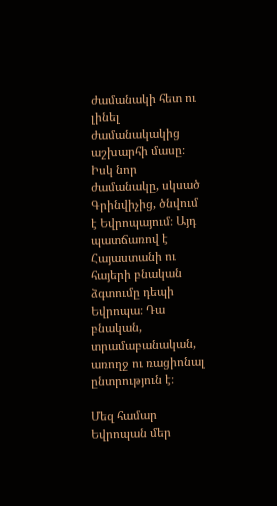ժամանակի հետ ու լինել ժամանակակից աշխարհի մասը։ Իսկ նոր ժամանակը, սկսած Գրինվիչից, ծնվում է Եվրոպայում։ Այդ պատճառով է Հայաստանի ու հայերի բնական ձգտումը դեպի Եվրոպա։ Դա բնական, տրամաբանական, առողջ ու ռացիոնալ ընտրություն է։

Մեզ համար Եվրոպան մեր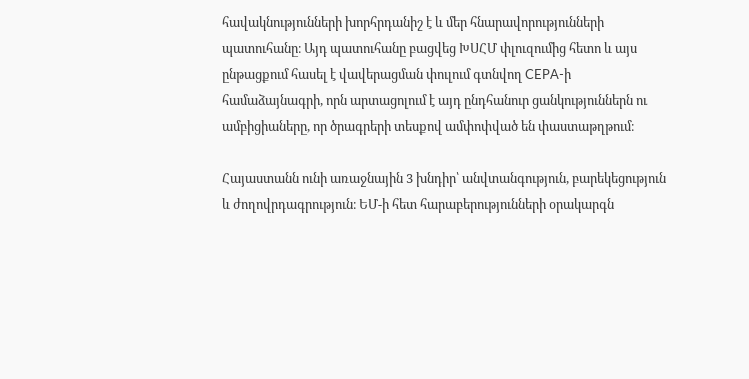հավակնությունների խորհրդանիշ է և մեր հնարավորությունների պատուհանը։ Այդ պատուհանը բացվեց ԽՍՀՄ փլուզումից հետո և այս ընթացքում հասել է վավերացման փուլում գտնվող CEPA-ի համաձայնագրի, որն արտացոլում է այդ ընդհանուր ցանկություններն ու ամբիցիաները, որ ծրագրերի տեսքով ամփոփված են փաստաթղթում։

Հայաստանն ունի առաջնային 3 խնդիր՝ անվտանգություն, բարեկեցություն և ժողովրդագրություն։ ԵՄ-ի հետ հարաբերությունների օրակարգն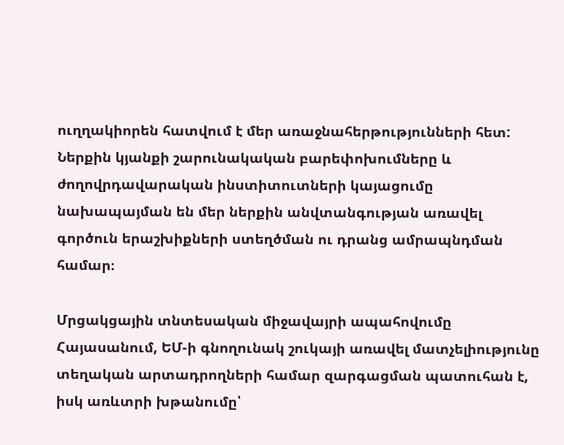ուղղակիորեն հատվում է մեր առաջնահերթությունների հետ: Ներքին կյանքի շարունակական բարեփոխումները և ժողովրդավարական ինստիտուտների կայացումը նախապայման են մեր ներքին անվտանգության առավել գործուն երաշխիքների ստեղծման ու դրանց ամրապնդման համար։

Մրցակցային տնտեսական միջավայրի ապահովումը Հայասանում, ԵՄ-ի գնողունակ շուկայի առավել մատչելիությունը տեղական արտադրողների համար զարգացման պատուհան է, իսկ առևտրի խթանումը՝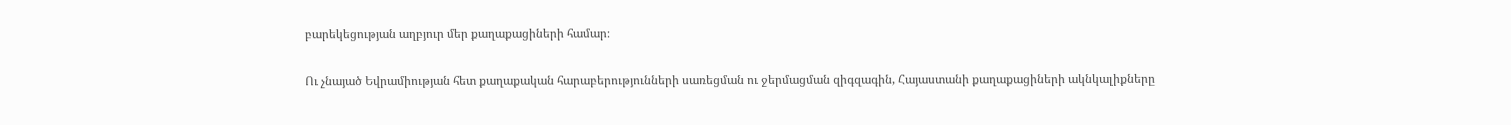բարեկեցության աղբյուր մեր քաղաքացիների համար։

Ու չնայած Եվրամիության հետ քաղաքական հարաբերությունների սառեցման ու ջերմացման զիգզագին, Հայաստանի քաղաքացիների ակնկալիքները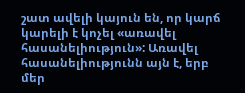շատ ավելի կայուն են, որ կարճ կարելի է կոչել «առավել հասանելիություն»: Առավել հասանելիությունն այն է, երբ մեր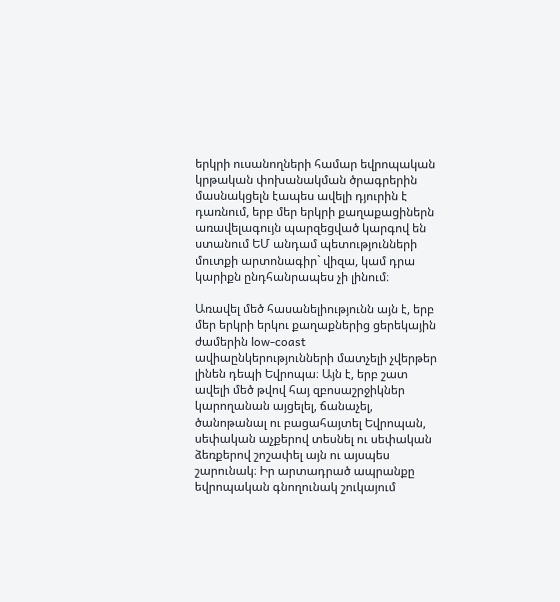երկրի ուսանողների համար եվրոպական կրթական փոխանակման ծրագրերին մասնակցելն էապես ավելի դյուրին է դառնում, երբ մեր երկրի քաղաքացիներն առավելագույն պարզեցված կարգով են ստանում ԵՄ անդամ պետությունների մուտքի արտոնագիր` վիզա, կամ դրա կարիքն ընդհանրապես չի լինում։

Առավել մեծ հասանելիությունն այն է, երբ մեր երկրի երկու քաղաքներից ցերեկային ժամերին low-coast ավիաընկերությունների մատչելի չվերթեր լինեն դեպի Եվրոպա։ Այն է, երբ շատ ավելի մեծ թվով հայ զբոսաշրջիկներ կարողանան այցելել, ճանաչել, ծանոթանալ ու բացահայտել Եվրոպան, սեփական աչքերով տեսնել ու սեփական ձեռքերով շոշափել այն ու այսպես շարունակ։ Իր արտադրած ապրանքը եվրոպական գնողունակ շուկայում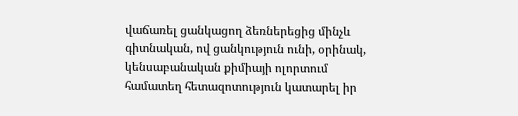վաճառել ցանկացող ձեռներեցից մինչև գիտնական, ով ցանկություն ունի, օրինակ, կենսաբանական քիմիայի ոլորտում համատեղ հետազոտություն կատարել իր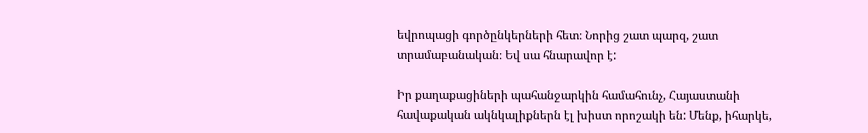եվրոպացի գործընկերների հետ։ Նորից շատ պարզ, շատ տրամաբանական։ Եվ սա հնարավոր է:

Իր քաղաքացիների պահանջարկին համահունչ, Հայաստանի հավաքական ակնկալիքներն էլ խիստ որոշակի են: Մենք, իհարկե,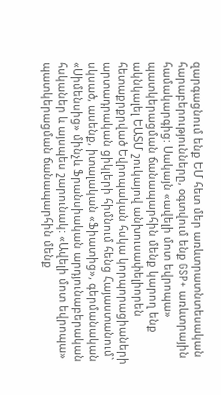զարգացնում ենք ԵՄ հետ մեր առևտրատնտեսական հարաբերությունները, օգտվում ենք GSP+ առևտրային համակարգից: Սակայն «ավելի մոտ եվրոպա» պատկերացման ճանապարհին մենք կարող ենք ակնկալել ԵԱՏՄ շուկայով անխուսափելիորեն հետաքրքրված Եվրոպական հսկա կորպորացիաների արտադրական ցիկլերի հիմնում հենց Հայաստանում` սկսած, ասենք, իտալական «Ֆիատից», գերմանական «Սիմենսից» մինչև Ֆրանսիական արդյունաբերական հսկաներ և այսպես շարունակ: «Ավելի մոտ եվրոպա» պատկերացման ճանապարհին մենք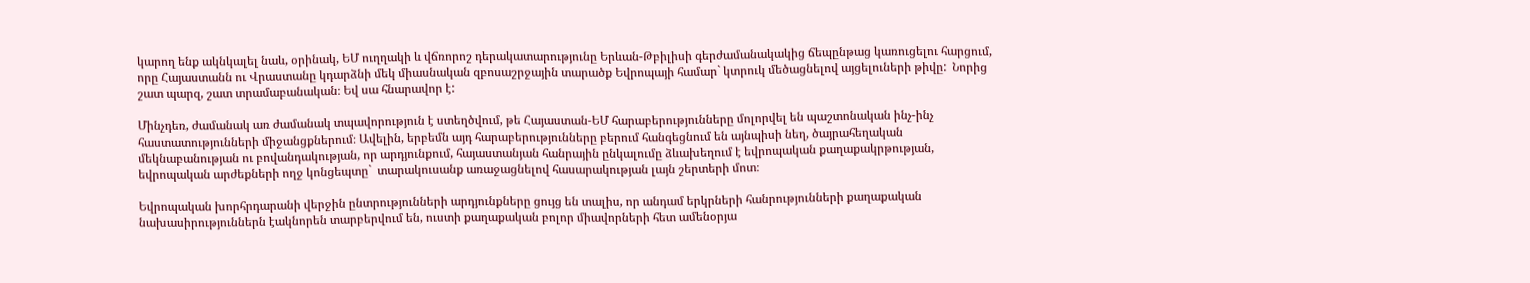կարող ենք ակնկալել նաև, օրինակ, ԵՄ ուղղակի և վճռորոշ դերակատարությունը Երևան-Թբիլիսի գերժամանակակից ճեպընթաց կառուցելու հարցում, որը Հայաստանն ու Վրաստանը կդարձնի մեկ միասնական զբոսաշրջային տարածք Եվրոպայի համար` կտրուկ մեծացնելով այցելուների թիվը:  Նորից շատ պարզ, շատ տրամաբանական։ Եվ սա հնարավոր է:

Մինչդեռ, ժամանակ առ ժամանակ տպավորություն է ստեղծվում, թե Հայաստան-ԵՄ հարաբերությունները մոլորվել են պաշտոնական ինչ-ինչ հաստատությունների միջանցքներում։ Ավելին, երբեմն այդ հարաբերությունները բերում հանգեցնում են այնպիսի նեղ, ծայրահեղական մեկնաբանության ու բովանդակության, որ արդյունքում, հայաստանյան հանրային ընկալումը ձևախեղում է եվրոպական քաղաքակրթության, եվրոպական արժեքների ողջ կոնցեպտը`  տարակուսանք առաջացնելով հասարակության լայն շերտերի մոտ։

Եվրոպական խորհրդարանի վերջին ընտրությունների արդյունքները ցույց են տալիս, որ անդամ երկրների հանրությունների քաղաքական նախասիրություններն էակնորեն տարբերվում են, ուստի քաղաքական բոլոր միավորների հետ ամենօրյա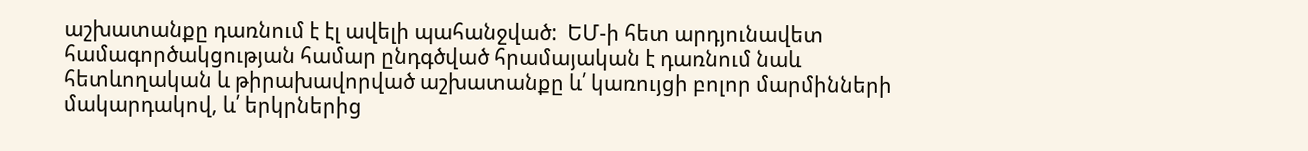աշխատանքը դառնում է էլ ավելի պահանջված:  ԵՄ-ի հետ արդյունավետ համագործակցության համար ընդգծված հրամայական է դառնում նաև հետևողական և թիրախավորված աշխատանքը և՛ կառույցի բոլոր մարմինների մակարդակով, և՛ երկրներից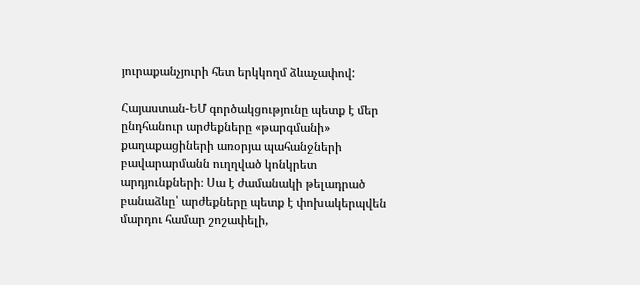յուրաքանչյուրի հետ երկկողմ ձևաչափով:

Հայաստան-ԵՄ գործակցությունը պետք է մեր ընդհանուր արժեքները «թարգմանի» քաղաքացիների առօրյա պահանջների բավարարմանն ուղղված կոնկրետ արդյունքների։ Սա է ժամանակի թելադրած բանաձևը՝ արժեքները պետք է փոխակերպվեն մարդու համար շոշափելի,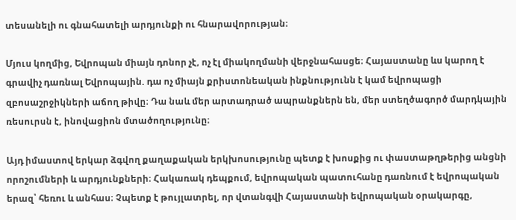տեսանելի ու գնահատելի արդյունքի ու հնարավորության։

Մյուս կողմից, Եվրոպան միայն դոնոր չէ, ոչ էլ միակողմանի վերջնահասցե։ Հայաստանը ևս կարող է գրավիչ դառնալ Եվրոպային. դա ոչ միայն քրիստոնեական ինքնությունն է կամ եվրոպացի զբոսաշրջիկների աճող թիվը։ Դա նաև մեր արտադրած ապրանքներն են, մեր ստեղծագործ մարդկային ռեսուրսն է, ինովացիոն մտածողությունը։

Այդ իմաստով երկար ձգվող քաղաքական երկխոսությունը պետք է խոսքից ու փաստաթղթերից անցնի որոշումների և արդյունքների։ Հակառակ դեպքում, եվրոպական պատուհանը դառնում է եվրոպական երազ՝ հեռու և անհաս։ Չպետք է թույլատրել, որ վտանգվի Հայաստանի եվրոպական օրակարգը,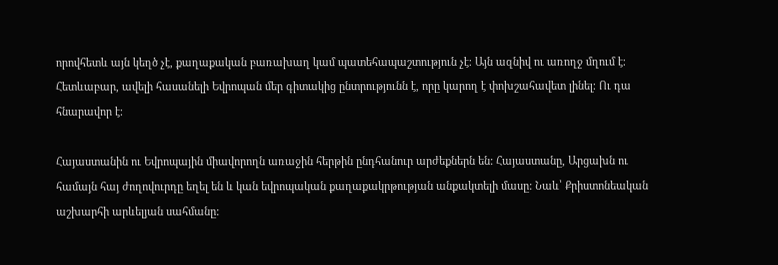որովհետև այն կեղծ չէ, քաղաքական բառախաղ կամ պատեհապաշտություն չէ։ Այն ազնիվ ու առողջ մղում է։ Հետևաբար, ավելի հասանելի Եվրոպան մեր գիտակից ընտրությունն է, որը կարող է փոխշահավետ լինել։ Ու դա հնարավոր է։

Հայաստանին ու Եվրոպային միավորողն առաջին հերթին ընդհանուր արժեքներն են: Հայաստանը, Արցախն ու համայն հայ ժողովուրդը եղել են և կան եվրոպական քաղաքակրթության անքակտելի մասը: Նաև՝ Քրիստոնեական աշխարհի արևելյան սահմանը: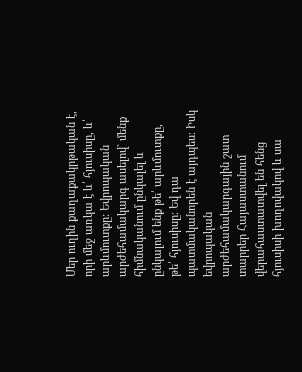Մեր ուղին քաղաքակրթական է, որի մեջ առկա է և՛ հյուսիսը, և՛ արևմուտքը: Եվրոպական արժեհամակարգ ասելով` մենք հիմնականում ընկալել և ընկալում ենք թե՛ արևմուտքը, թե՛ հյուսիսը։ Եվ դա պատմականորեն է այդպես։ Իսկ եվրոպական արժեհամակարգային շատ տարրեր Հայաստանում վերահաստատվել են հենց հյուսիսի խողովակով և սա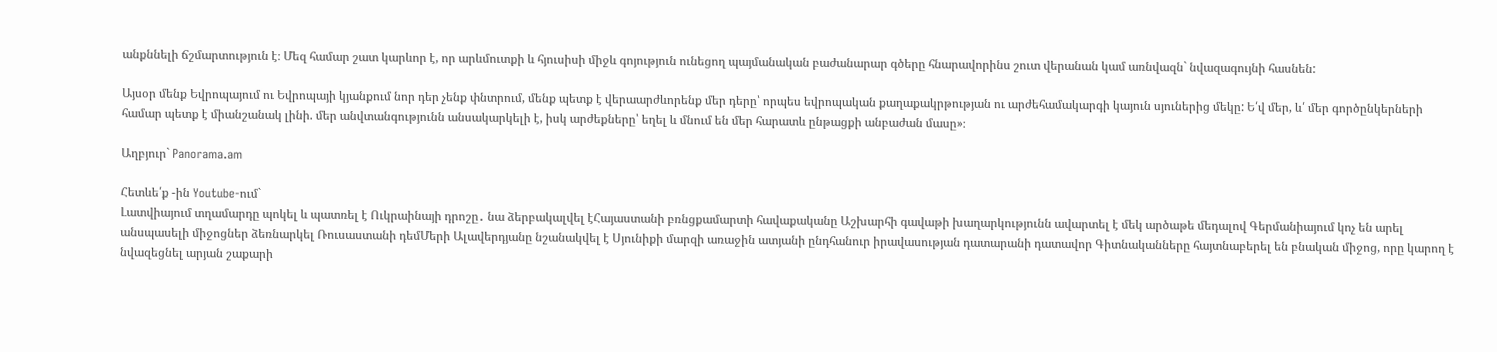անքննելի ճշմարտություն է։ Մեզ համար շատ կարևոր է, որ արևմուտքի և հյուսիսի միջև գոյություն ունեցող պայմանական բաժանարար գծերը հնարավորինս շուտ վերանան կամ առնվազն` նվազագույնի հասնեն:

Այսօր մենք Եվրոպայում ու Եվրոպայի կյանքում նոր դեր չենք փնտրում, մենք պետք է վերաարժևորենք մեր դերը՝ որպես եվրոպական քաղաքակրթության ու արժեհամակարգի կայուն սյուներից մեկը: Ե՛վ մեր, և՛ մեր գործընկերների համար պետք է միանշանակ լինի. մեր անվտանգությունն անսակարկելի է, իսկ արժեքները՝ եղել և մնում են մեր հարատև ընթացքի անբաժան մասը»։

Աղբյուր` Panorama.am

Հետևե՛ք -ին Youtube-ում`
Լատվիայում տղամարդը պոկել և պատռել է Ուկրաինայի դրոշը․ նա ձերբակալվել էՀայաստանի բռնցքամարտի հավաքականը Աշխարհի գավաթի խաղարկությունն ավարտել է մեկ արծաթե մեդալով Գերմանիայում կոչ են արել անսպասելի միջոցներ ձեռնարկել Ռուսաստանի դեմՄերի Ալավերդյանը նշանակվել է Սյունիքի մարզի առաջին ատյանի ընդհանուր իրավասության դատարանի դատավոր Գիտնականները հայտնաբերել են բնական միջոց, որը կարող է նվազեցնել արյան շաքարի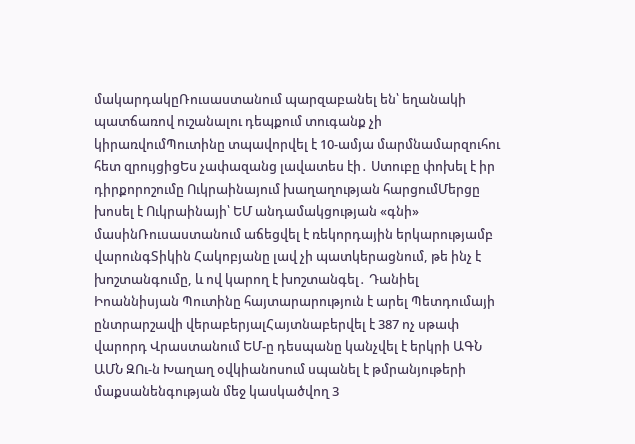մակարդակըՌուսաստանում պարզաբանել են՝ եղանակի պատճառով ուշանալու դեպքում տուգանք չի կիրառվումՊուտինը տպավորվել է 10-ամյա մարմնամարզուհու հետ զրույցիցԵս չափազանց լավատես էի․ Ստուբը փոխել է իր դիրքորոշումը Ուկրաինայում խաղաղության հարցումՄերցը խոսել է Ուկրաինայի՝ ԵՄ անդամակցության «գնի» մասինՌուսաստանում աճեցվել է ռեկորդային երկարությամբ վարունգՏիկին Հակոբյանը լավ չի պատկերացնում, թե ինչ է խnշտանգումը, և ով կարող է խnշտանգել․ Դանիել Իոաննիսյան Պուտինը հայտարարություն է արել Պետդումայի ընտրարշավի վերաբերյալՀայտնաբերվել է 387 ոչ սթափ վարորդ Վրաստանում ԵՄ-ը դեսպանը կանչվել է երկրի ԱԳՆ ԱՄՆ ԶՈւ-ն Խաղաղ օվկիանոսում սպանել է թմրանյութերի մաքսանենգության մեջ կասկածվող 3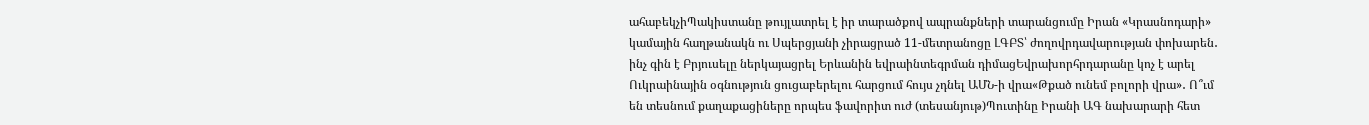ահաբեկչիՊակիստանը թույլատրել է իր տարածքով ապրանքների տարանցումը Իրան «Կրասնոդարի» կամային հաղթանակն ու Սպերցյանի չիրացրած 11-մետրանոցը ԼԳԲՏ՝ ժողովրդավարության փոխարեն․ ինչ գին է Բրյուսելը ներկայացրել Երևանին եվրաինտեգրման դիմացԵվրախորհրդարանը կոչ է արել Ուկրաինային օգնություն ցուցաբերելու հարցում հույս չդնել ԱՄՆ-ի վրա«Թքած ունեմ բոլորի վրա»․ Ո՞ւմ են տեսնում քաղաքացիները որպես ֆավորիտ ուժ (տեսանյութ)Պուտինը Իրանի ԱԳ նախարարի հետ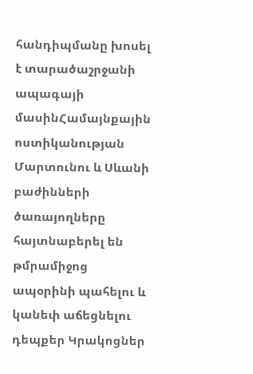հանդիպմանը խոսել է տարածաշրջանի ապագայի մասինՀամայնքային ոստիկանության Մարտունու և Սևանի բաժինների ծառայողները հայտնաբերել են թմրամիջոց ապօրինի պահելու և կանեփ աճեցնելու դեպքեր Կրակոցներ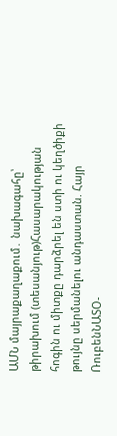ԱՄՆ մայրաքաղաքում․ նախագահը՝ թիրախում (տեսանյութ)Հասարակության հոգին ու միտքը դարձրել են ստի ու կեղծիքի թույնը սերմանելու անդաստան. Հայր ՌուբենՆԱՏՕ-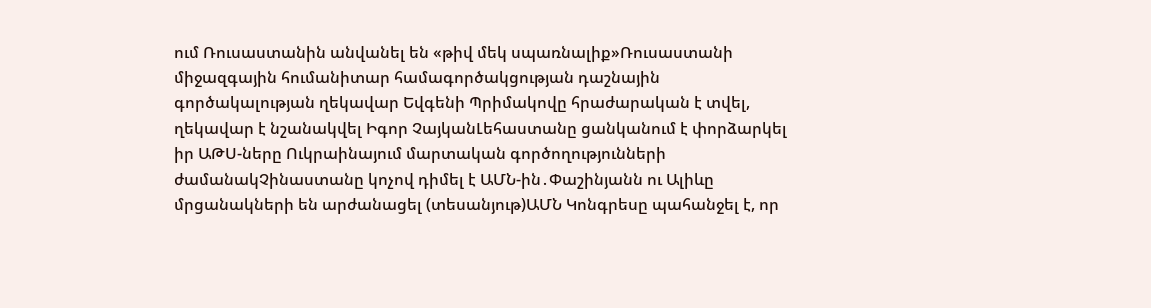ում Ռուսաստանին անվանել են «թիվ մեկ սպառնալիք»Ռուսաստանի միջազգային հումանիտար համագործակցության դաշնային գործակալության ղեկավար Եվգենի Պրիմակովը հրաժարական է տվել, ղեկավար է նշանակվել Իգոր ՉայկանԼեհաստանը ցանկանում է փորձարկել իր ԱԹՍ-ները Ուկրաինայում մարտական գործողությունների ժամանակՉինաստանը կոչով դիմել է ԱՄՆ-ին․Փաշինյանն ու Ալիևը մրցանակների են արժանացել (տեսանյութ)ԱՄՆ Կոնգրեսը պահանջել է, որ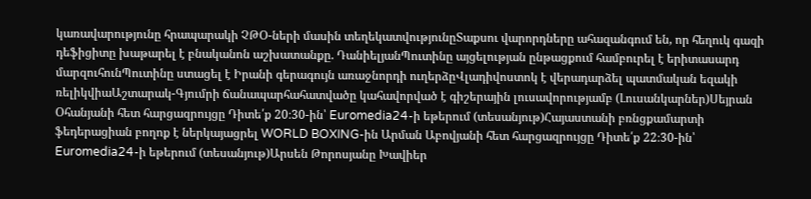կառավարությունը հրապարակի ՉԹՕ-ների մասին տեղեկատվությունըՏաքսու վարորդները ահազանգում են, որ հեղուկ գազի դեֆիցիտը խաթարել է բնականոն աշխատանքը. ԴանիելյանՊուտինը այցելության ընթացքում համբուրել է երիտասարդ մարզուհունՊուտինը ստացել է Իրանի գերագույն առաջնորդի ուղերձըՎլադիվոստոկ է վերադարձել պատմական եզակի ռելիկվիաԱշտարակ-Գյումրի ճանապարհահատվածը կահավորված է գիշերային լուսավորությամբ (Լուսանկարներ)Սեյրան Օհանյանի հետ հարցազրույցը Դիտե՛ք 20։30-ին՝ Euromedia24-ի եթերում (տեսանյութ)Հայաստանի բռնցքամարտի ֆեդերացիան բողոք է ներկայացրել WORLD BOXING-ին Արման Աբովյանի հետ հարցազրույցը Դիտե՛ք 22։30-ին՝ Euromedia24-ի եթերում (տեսանյութ)Արսեն Թորոսյանը Խավիեր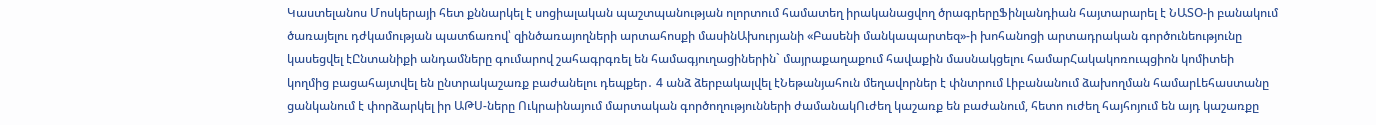Կաստելանոս Մոսկերայի հետ քննարկել է սոցիալական պաշտպանության ոլորտում համատեղ իրականացվող ծրագրերըՖինլանդիան հայտարարել է ՆԱՏՕ-ի բանակում ծառայելու դժկամության պատճառով՝ զինծառայողների արտահոսքի մասինԱխուրյանի «Բասենի մանկապարտեզ»-ի խոհանոցի արտադրական գործունեությունը կասեցվել էԸնտանիքի անդամները գումարով շահագրգռել են համագյուղացիներին` մայրաքաղաքում հավաքին մասնակցելու համարՀակակոռուպցիոն կոմիտեի կողմից բացահայտվել են ընտրակաշառք բաժանելու դեպքեր․ 4 անձ ձերբակալվել էՆեթանյահուն մեղավորներ է փնտրում Լիբանանում ձախողման համարԼեհաստանը ցանկանում է փորձարկել իր ԱԹՍ-ները Ուկրաինայում մարտական գործողությունների ժամանակՈւժեղ կաշառք են բաժանում, հետո ուժեղ հայհոյում են այդ կաշառքը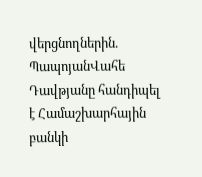վերցնողներին. ՊապոյանՎահե Դավթյանը հանդիպել է Համաշխարհային բանկի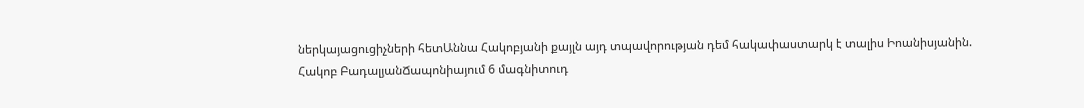ներկայացուցիչների հետԱննա Հակոբյանի քայլն այդ տպավորության դեմ հակափաստարկ է տալիս Իոանիսյանին. Հակոբ ԲադալյանՃապոնիայում 6 մագնիտուդ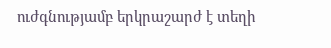ուժգնությամբ երկրաշարժ է տեղի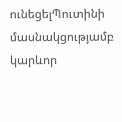ունեցելՊուտինի մասնակցությամբ կարևոր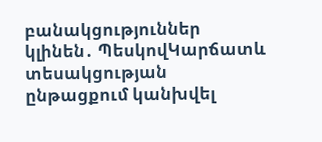բանակցություններ կլինեն․ ՊեսկովԿարճատև տեսակցության ընթացքում կանխվել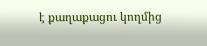է քաղաքացու կողմից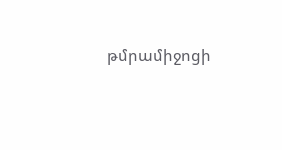թմրամիջոցի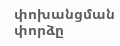փոխանցման փորձը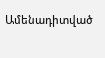Ամենադիտված